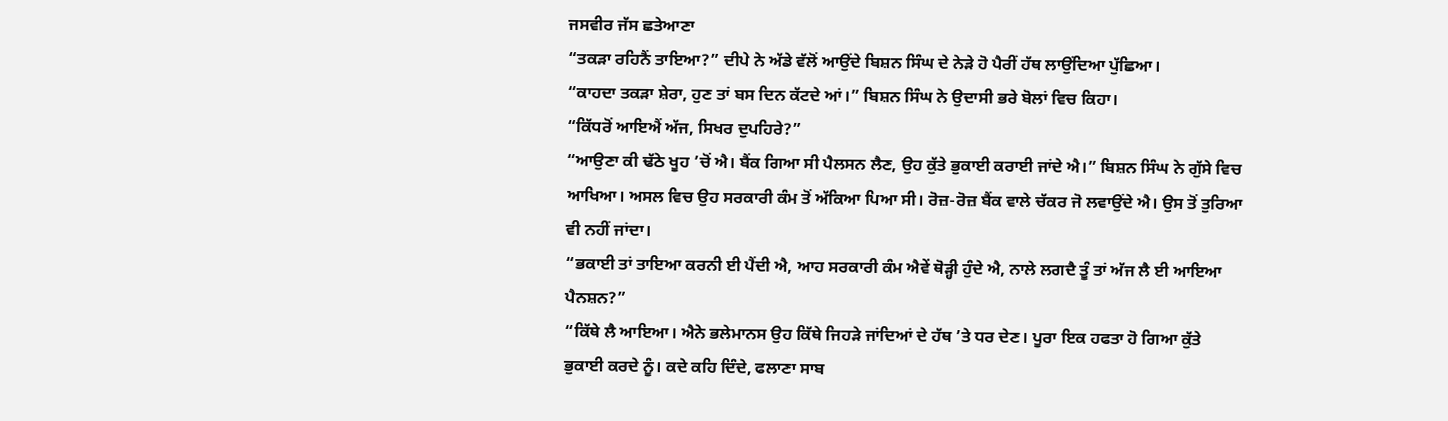ਜਸਵੀਰ ਜੱਸ ਛਤੇਆਣਾ
“ਤਕੜਾ ਰਹਿਨੈਂ ਤਾਇਆ?” ਦੀਪੇ ਨੇ ਅੱਡੇ ਵੱਲੋਂ ਆਉਂਦੇ ਬਿਸ਼ਨ ਸਿੰਘ ਦੇ ਨੇੜੇ ਹੋ ਪੈਰੀਂ ਹੱਥ ਲਾਉਂਦਿਆ ਪੁੱਛਿਆ।
“ਕਾਹਦਾ ਤਕੜਾ ਸ਼ੇਰਾ, ਹੁਣ ਤਾਂ ਬਸ ਦਿਨ ਕੱਟਦੇ ਆਂ।” ਬਿਸ਼ਨ ਸਿੰਘ ਨੇ ਉਦਾਸੀ ਭਰੇ ਬੋਲਾਂ ਵਿਚ ਕਿਹਾ।
“ਕਿੱਧਰੋਂ ਆਇਐਂ ਅੱਜ, ਸਿਖਰ ਦੁਪਹਿਰੇ?”
“ਆਉਣਾ ਕੀ ਢੱਠੇ ਖੂਹ ’ਚੋਂ ਐ। ਬੈਂਕ ਗਿਆ ਸੀ ਪੈਲਸਨ ਲੈਣ, ਉਹ ਕੁੱਤੇ ਭੁਕਾਈ ਕਰਾਈ ਜਾਂਦੇ ਐ।” ਬਿਸ਼ਨ ਸਿੰਘ ਨੇ ਗੁੱਸੇ ਵਿਚ ਆਖਿਆ। ਅਸਲ ਵਿਚ ਉਹ ਸਰਕਾਰੀ ਕੰਮ ਤੋਂ ਅੱਕਿਆ ਪਿਆ ਸੀ। ਰੋਜ਼-ਰੋਜ਼ ਬੈਂਕ ਵਾਲੇ ਚੱਕਰ ਜੋ ਲਵਾਉਂਦੇ ਐ। ਉਸ ਤੋਂ ਤੁਰਿਆ ਵੀ ਨਹੀਂ ਜਾਂਦਾ।
“ਭਕਾਈ ਤਾਂ ਤਾਇਆ ਕਰਨੀ ਈ ਪੈਂਦੀ ਐ, ਆਹ ਸਰਕਾਰੀ ਕੰਮ ਐਵੇਂ ਥੋੜ੍ਹੀ ਹੁੰਦੇ ਐ, ਨਾਲੇ ਲਗਦੈ ਤੂੰ ਤਾਂ ਅੱਜ ਲੈ ਈ ਆਇਆ ਪੈਨਸ਼ਨ?”
“ਕਿੱਥੇ ਲੈ ਆਇਆ। ਐਨੇ ਭਲੇਮਾਨਸ ਉਹ ਕਿੱਥੇ ਜਿਹੜੇ ਜਾਂਦਿਆਂ ਦੇ ਹੱਥ ’ਤੇ ਧਰ ਦੇਣ। ਪੂਰਾ ਇਕ ਹਫਤਾ ਹੋ ਗਿਆ ਕੁੱਤੇ ਭੁਕਾਈ ਕਰਦੇ ਨੂੰ। ਕਦੇ ਕਹਿ ਦਿੰਦੇ, ਫਲਾਣਾ ਸਾਬ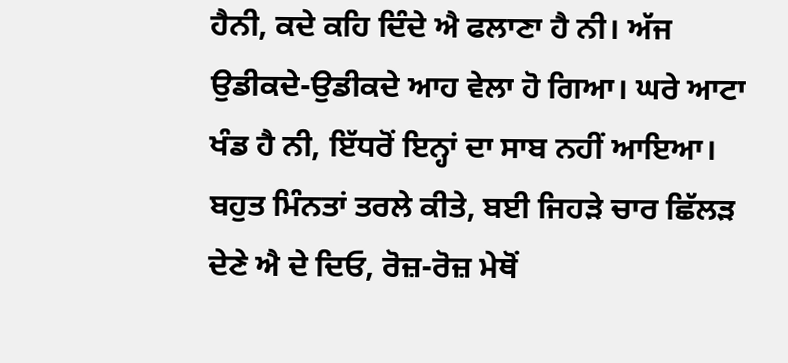ਹੈਨੀ, ਕਦੇ ਕਹਿ ਦਿੰਦੇ ਐ ਫਲਾਣਾ ਹੈ ਨੀ। ਅੱਜ ਉਡੀਕਦੇ-ਉਡੀਕਦੇ ਆਹ ਵੇਲਾ ਹੋ ਗਿਆ। ਘਰੇ ਆਟਾ ਖੰਡ ਹੈ ਨੀ, ਇੱਧਰੋਂ ਇਨ੍ਹਾਂ ਦਾ ਸਾਬ ਨਹੀਂ ਆਇਆ। ਬਹੁਤ ਮਿੰਨਤਾਂ ਤਰਲੇ ਕੀਤੇ, ਬਈ ਜਿਹੜੇ ਚਾਰ ਛਿੱਲਡ਼ ਦੇਣੇ ਐ ਦੇ ਦਿਓ, ਰੋਜ਼-ਰੋਜ਼ ਮੇਥੋਂ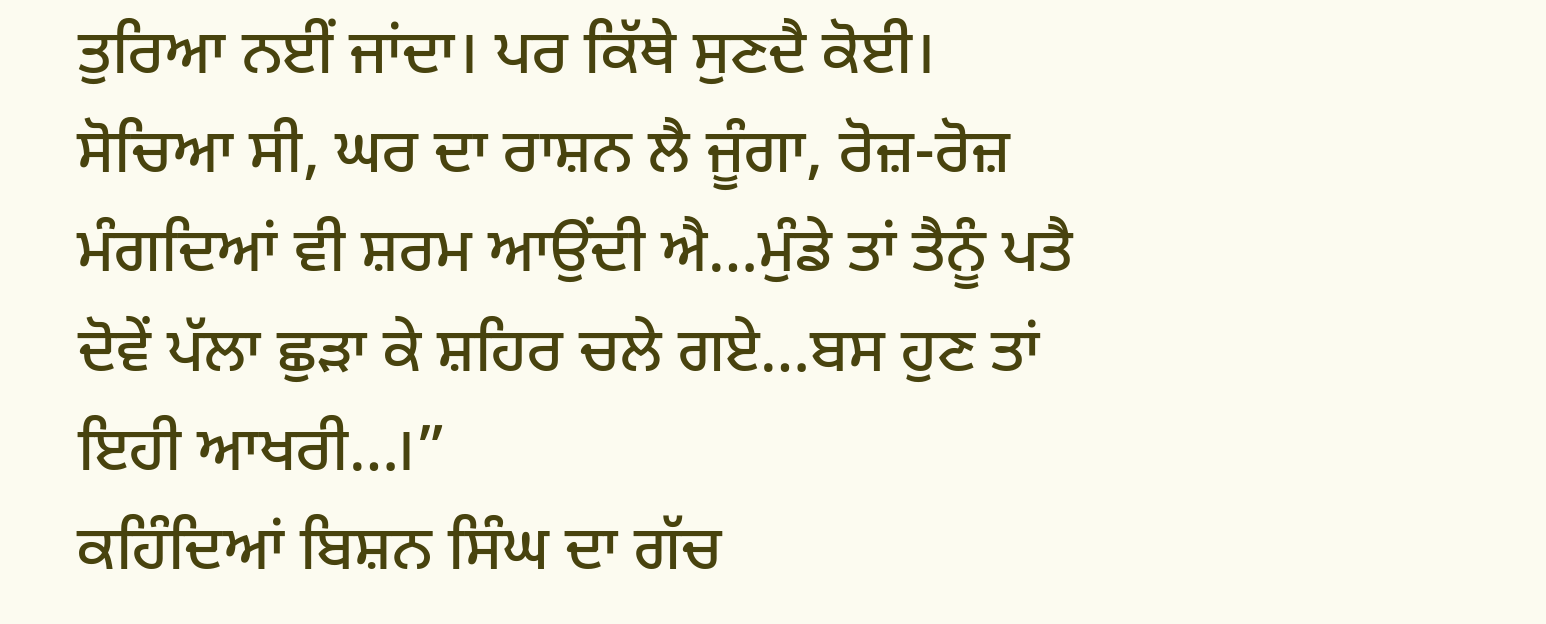ਤੁਰਿਆ ਨਈਂ ਜਾਂਦਾ। ਪਰ ਕਿੱਥੇ ਸੁਣਦੈ ਕੋਈ। ਸੋਚਿਆ ਸੀ, ਘਰ ਦਾ ਰਾਸ਼ਨ ਲੈ ਜੂੰਗਾ, ਰੋਜ਼-ਰੋਜ਼ ਮੰਗਦਿਆਂ ਵੀ ਸ਼ਰਮ ਆਉਂਦੀ ਐ…ਮੁੰਡੇ ਤਾਂ ਤੈਨੂੰ ਪਤੈ ਦੋਵੇਂ ਪੱਲਾ ਛੁੜਾ ਕੇ ਸ਼ਹਿਰ ਚਲੇ ਗਏ…ਬਸ ਹੁਣ ਤਾਂ ਇਹੀ ਆਖਰੀ…।”
ਕਹਿੰਦਿਆਂ ਬਿਸ਼ਨ ਸਿੰਘ ਦਾ ਗੱਚ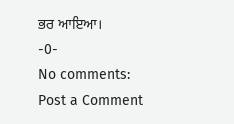ਭਰ ਆਇਆ।
-0-
No comments:
Post a Comment